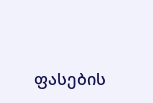ფასების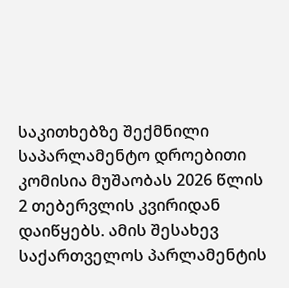საკითხებზე შექმნილი საპარლამენტო დროებითი კომისია მუშაობას 2026 წლის 2 თებერვლის კვირიდან დაიწყებს. ამის შესახევ საქართველოს პარლამენტის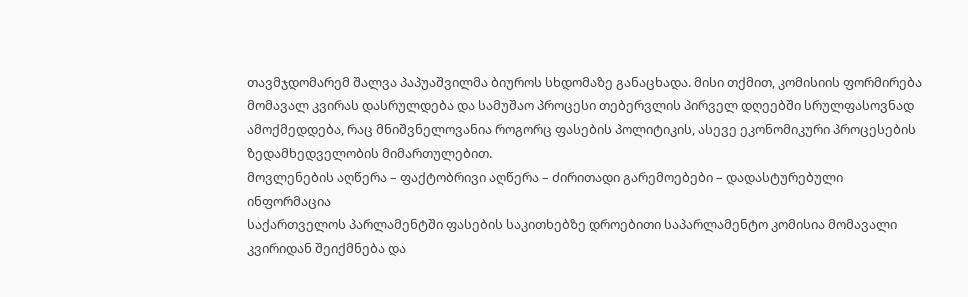თავმჯდომარემ შალვა პაპუაშვილმა ბიუროს სხდომაზე განაცხადა. მისი თქმით, კომისიის ფორმირება მომავალ კვირას დასრულდება და სამუშაო პროცესი თებერვლის პირველ დღეებში სრულფასოვნად ამოქმედდება, რაც მნიშვნელოვანია როგორც ფასების პოლიტიკის, ასევე ეკონომიკური პროცესების ზედამხედველობის მიმართულებით.
მოვლენების აღწერა – ფაქტობრივი აღწერა – ძირითადი გარემოებები – დადასტურებული ინფორმაცია
საქართველოს პარლამენტში ფასების საკითხებზე დროებითი საპარლამენტო კომისია მომავალი კვირიდან შეიქმნება და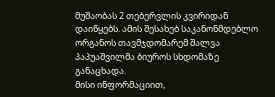მუშაობას 2 თებერვლის კვირიდან დაიწყებს. ამის შესახებ საკანონმდებლო ორგანოს თავმჯდომარემ შალვა პაპუაშვილმა ბიუროს სხდომაზე განაცხადა.
მისი ინფორმაციით,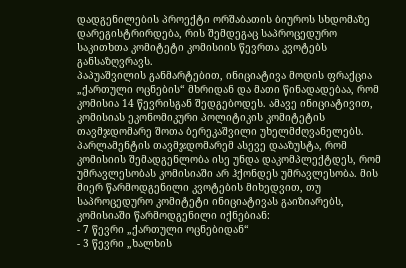დადგენილების პროექტი ორშაბათის ბიუროს სხდომაზე დარეგისტრირდება, რის შემდეგაც საპროცედურო საკითხთა კომიტეტი კომისიის წევრთა კვოტებს განსაზღვრავს.
პაპუაშვილის განმარტებით, ინიციატივა მოდის ფრაქცია „ქართული ოცნების“ მხრიდან და მათი წინადადებაა, რომ კომისია 14 წევრისგან შედგებოდეს. ამავე ინიციატივით, კომისიას ეკონომიკური პოლიტიკის კომიტეტის თავმჯდომარე შოთა ბერეკაშვილი უხელმძღვანელებს.
პარლამენტის თავმჯდომარემ ასევე დააზუსტა, რომ კომისიის შემადგენლობა ისე უნდა დაკომპლექტდეს, რომ უმრავლესობას კომისიაში არ ჰქონდეს უმრავლესობა. მის მიერ წარმოდგენილი კვოტების მიხედვით, თუ საპროცედურო კომიტეტი ინიციატივას გაიზიარებს, კომისიაში წარმოდგენილი იქნებიან:
- 7 წევრი „ქართული ოცნებიდან“
- 3 წევრი „ხალხის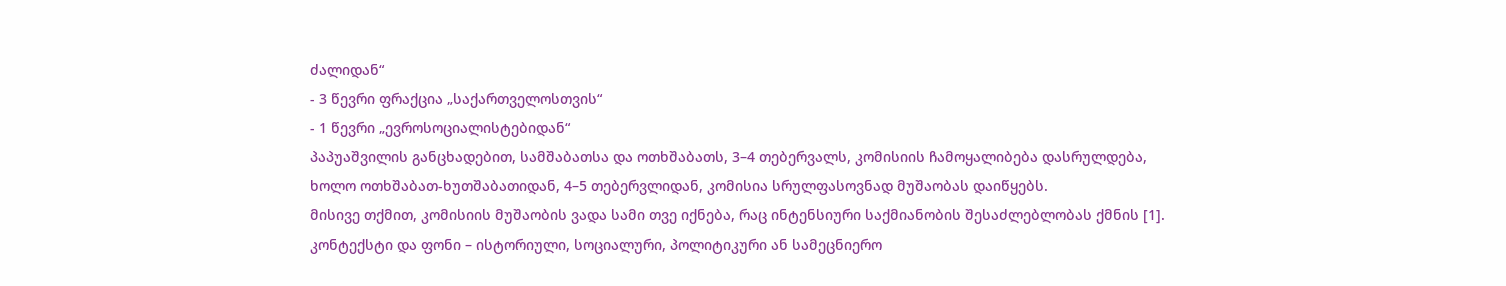ძალიდან“
- 3 წევრი ფრაქცია „საქართველოსთვის“
- 1 წევრი „ევროსოციალისტებიდან“
პაპუაშვილის განცხადებით, სამშაბათსა და ოთხშაბათს, 3–4 თებერვალს, კომისიის ჩამოყალიბება დასრულდება, ხოლო ოთხშაბათ-ხუთშაბათიდან, 4–5 თებერვლიდან, კომისია სრულფასოვნად მუშაობას დაიწყებს.
მისივე თქმით, კომისიის მუშაობის ვადა სამი თვე იქნება, რაც ინტენსიური საქმიანობის შესაძლებლობას ქმნის [1].
კონტექსტი და ფონი – ისტორიული, სოციალური, პოლიტიკური ან სამეცნიერო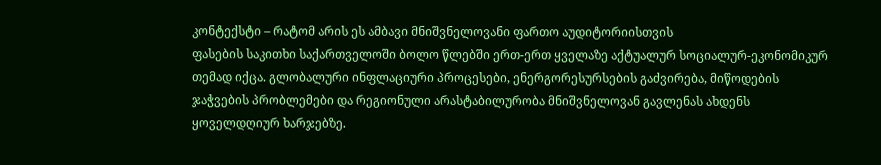კონტექსტი – რატომ არის ეს ამბავი მნიშვნელოვანი ფართო აუდიტორიისთვის
ფასების საკითხი საქართველოში ბოლო წლებში ერთ-ერთ ყველაზე აქტუალურ სოციალურ-ეკონომიკურ თემად იქცა. გლობალური ინფლაციური პროცესები, ენერგორესურსების გაძვირება, მიწოდების ჯაჭვების პრობლემები და რეგიონული არასტაბილურობა მნიშვნელოვან გავლენას ახდენს ყოველდღიურ ხარჯებზე.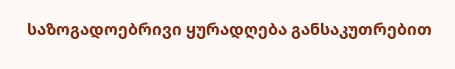საზოგადოებრივი ყურადღება განსაკუთრებით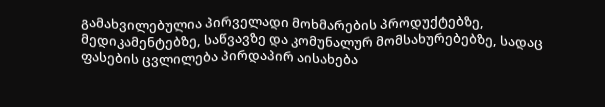გამახვილებულია პირველადი მოხმარების პროდუქტებზე, მედიკამენტებზე, საწვავზე და კომუნალურ მომსახურებებზე, სადაც ფასების ცვლილება პირდაპირ აისახება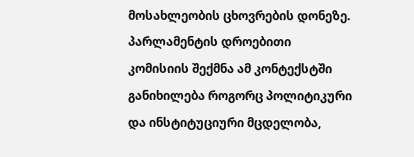მოსახლეობის ცხოვრების დონეზე.
პარლამენტის დროებითი კომისიის შექმნა ამ კონტექსტში განიხილება როგორც პოლიტიკური და ინსტიტუციური მცდელობა,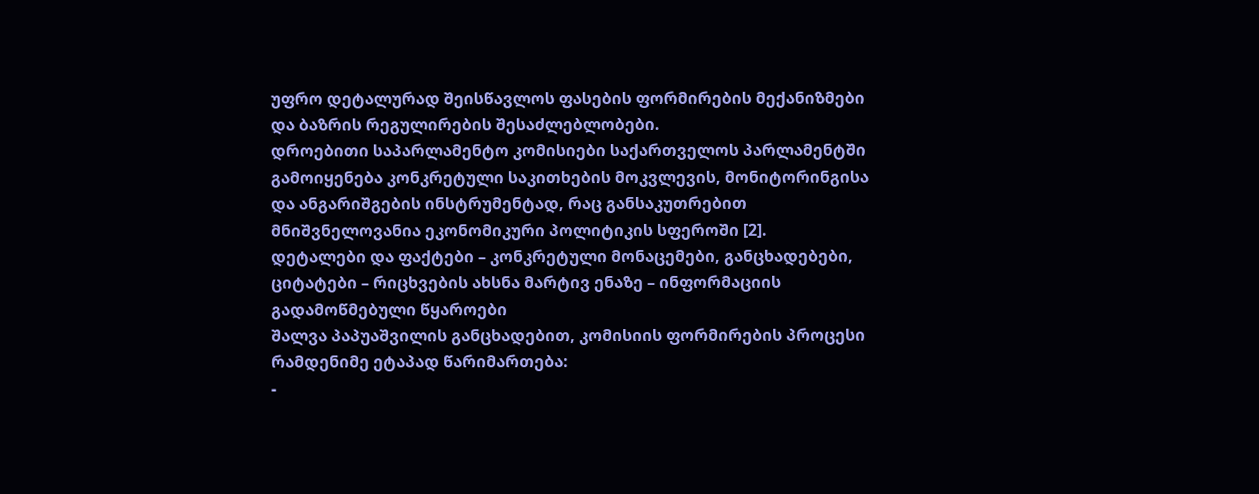უფრო დეტალურად შეისწავლოს ფასების ფორმირების მექანიზმები და ბაზრის რეგულირების შესაძლებლობები.
დროებითი საპარლამენტო კომისიები საქართველოს პარლამენტში გამოიყენება კონკრეტული საკითხების მოკვლევის, მონიტორინგისა და ანგარიშგების ინსტრუმენტად, რაც განსაკუთრებით მნიშვნელოვანია ეკონომიკური პოლიტიკის სფეროში [2].
დეტალები და ფაქტები – კონკრეტული მონაცემები, განცხადებები, ციტატები – რიცხვების ახსნა მარტივ ენაზე – ინფორმაციის გადამოწმებული წყაროები
შალვა პაპუაშვილის განცხადებით, კომისიის ფორმირების პროცესი რამდენიმე ეტაპად წარიმართება:
-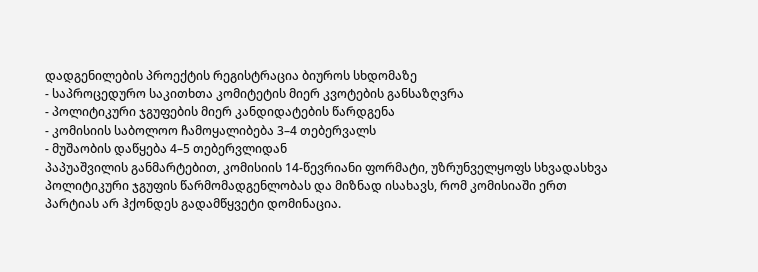დადგენილების პროექტის რეგისტრაცია ბიუროს სხდომაზე
- საპროცედურო საკითხთა კომიტეტის მიერ კვოტების განსაზღვრა
- პოლიტიკური ჯგუფების მიერ კანდიდატების წარდგენა
- კომისიის საბოლოო ჩამოყალიბება 3–4 თებერვალს
- მუშაობის დაწყება 4–5 თებერვლიდან
პაპუაშვილის განმარტებით, კომისიის 14-წევრიანი ფორმატი, უზრუნველყოფს სხვადასხვა პოლიტიკური ჯგუფის წარმომადგენლობას და მიზნად ისახავს, რომ კომისიაში ერთ პარტიას არ ჰქონდეს გადამწყვეტი დომინაცია.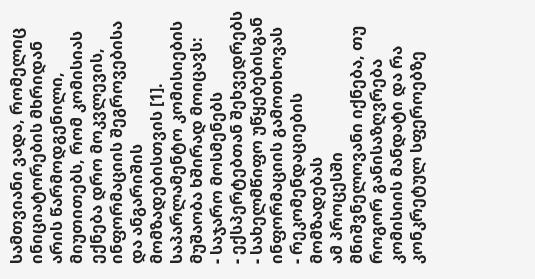სამთვიანი ვადა, რომელიც ინიციატორების მხრიდან არის წარმოდგენილი, მიუთითებს, რომ კომისიას ექნება დრო მოკვლევის, ინფორმაციის შეგროვებისა და ანგარიშის მომზადებისთვის [1].
საპარლამენტო კომისიების მუშაობა ხშირად მოიცავს:
- საჯარო მოსმენებს
- ექსპერტებთან შეხვედრებს
- სახელმწიფო უწყებებისგან ინფორმაციის გამოთხოვას
- რეკომენდაციების მომზადებას
ამ პროცესში მნიშვნელოვანი იქნება, თუ როგორ განისაზღვრება კომისიის მანდატი და რა კონკრეტულ სფეროებზე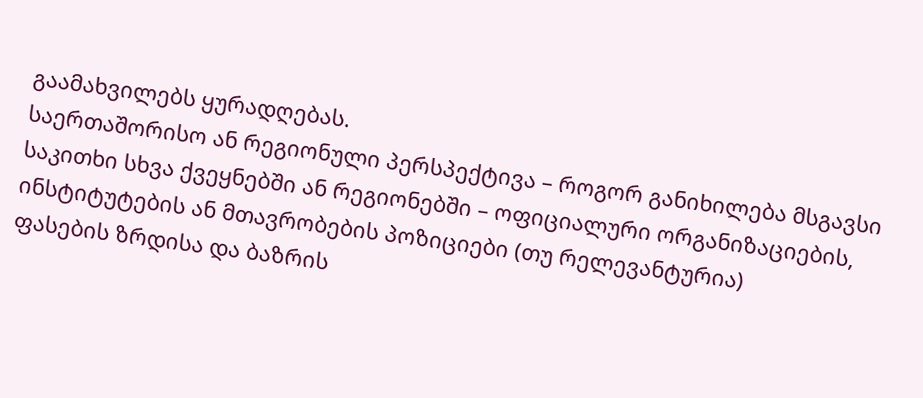გაამახვილებს ყურადღებას.
საერთაშორისო ან რეგიონული პერსპექტივა – როგორ განიხილება მსგავსი საკითხი სხვა ქვეყნებში ან რეგიონებში – ოფიციალური ორგანიზაციების, ინსტიტუტების ან მთავრობების პოზიციები (თუ რელევანტურია)
ფასების ზრდისა და ბაზრის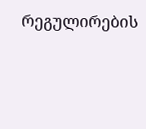რეგულირების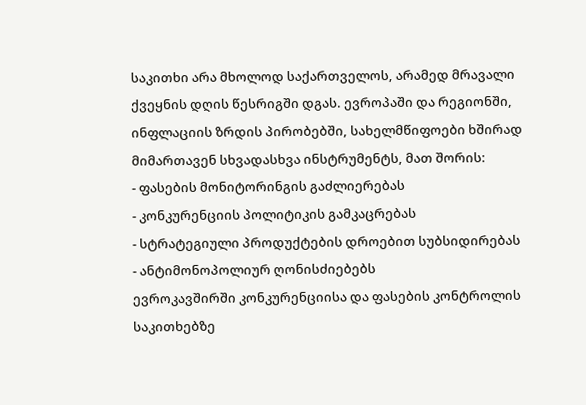საკითხი არა მხოლოდ საქართველოს, არამედ მრავალი ქვეყნის დღის წესრიგში დგას. ევროპაში და რეგიონში, ინფლაციის ზრდის პირობებში, სახელმწიფოები ხშირად მიმართავენ სხვადასხვა ინსტრუმენტს, მათ შორის:
- ფასების მონიტორინგის გაძლიერებას
- კონკურენციის პოლიტიკის გამკაცრებას
- სტრატეგიული პროდუქტების დროებით სუბსიდირებას
- ანტიმონოპოლიურ ღონისძიებებს
ევროკავშირში კონკურენციისა და ფასების კონტროლის საკითხებზე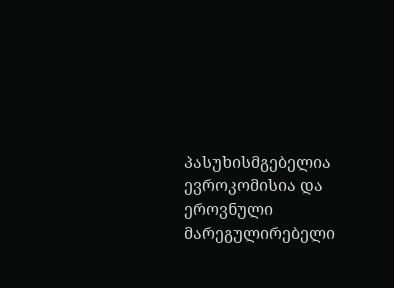პასუხისმგებელია ევროკომისია და ეროვნული მარეგულირებელი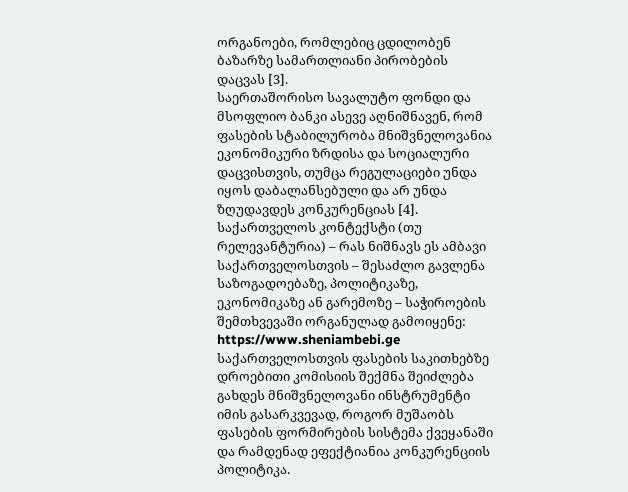ორგანოები, რომლებიც ცდილობენ ბაზარზე სამართლიანი პირობების დაცვას [3].
საერთაშორისო სავალუტო ფონდი და მსოფლიო ბანკი ასევე აღნიშნავენ, რომ ფასების სტაბილურობა მნიშვნელოვანია ეკონომიკური ზრდისა და სოციალური დაცვისთვის, თუმცა რეგულაციები უნდა იყოს დაბალანსებული და არ უნდა ზღუდავდეს კონკურენციას [4].
საქართველოს კონტექსტი (თუ რელევანტურია) – რას ნიშნავს ეს ამბავი საქართველოსთვის – შესაძლო გავლენა საზოგადოებაზე, პოლიტიკაზე, ეკონომიკაზე ან გარემოზე – საჭიროების შემთხვევაში ორგანულად გამოიყენე: https://www.sheniambebi.ge
საქართველოსთვის ფასების საკითხებზე დროებითი კომისიის შექმნა შეიძლება გახდეს მნიშვნელოვანი ინსტრუმენტი იმის გასარკვევად, როგორ მუშაობს ფასების ფორმირების სისტემა ქვეყანაში და რამდენად ეფექტიანია კონკურენციის პოლიტიკა.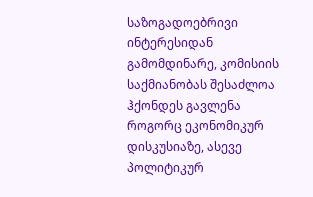საზოგადოებრივი ინტერესიდან გამომდინარე, კომისიის საქმიანობას შესაძლოა ჰქონდეს გავლენა როგორც ეკონომიკურ დისკუსიაზე, ასევე პოლიტიკურ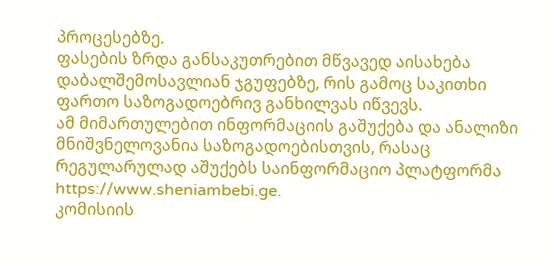პროცესებზე.
ფასების ზრდა განსაკუთრებით მწვავედ აისახება დაბალშემოსავლიან ჯგუფებზე, რის გამოც საკითხი ფართო საზოგადოებრივ განხილვას იწვევს.
ამ მიმართულებით ინფორმაციის გაშუქება და ანალიზი მნიშვნელოვანია საზოგადოებისთვის, რასაც რეგულარულად აშუქებს საინფორმაციო პლატფორმა https://www.sheniambebi.ge.
კომისიის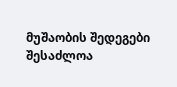მუშაობის შედეგები შესაძლოა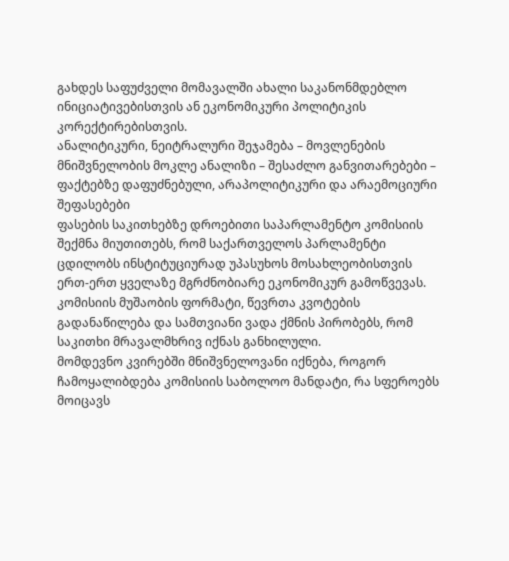გახდეს საფუძველი მომავალში ახალი საკანონმდებლო ინიციატივებისთვის ან ეკონომიკური პოლიტიკის კორექტირებისთვის.
ანალიტიკური, ნეიტრალური შეჯამება – მოვლენების მნიშვნელობის მოკლე ანალიზი – შესაძლო განვითარებები – ფაქტებზე დაფუძნებული, არაპოლიტიკური და არაემოციური შეფასებები
ფასების საკითხებზე დროებითი საპარლამენტო კომისიის შექმნა მიუთითებს, რომ საქართველოს პარლამენტი ცდილობს ინსტიტუციურად უპასუხოს მოსახლეობისთვის ერთ-ერთ ყველაზე მგრძნობიარე ეკონომიკურ გამოწვევას.
კომისიის მუშაობის ფორმატი, წევრთა კვოტების გადანაწილება და სამთვიანი ვადა ქმნის პირობებს, რომ საკითხი მრავალმხრივ იქნას განხილული.
მომდევნო კვირებში მნიშვნელოვანი იქნება, როგორ ჩამოყალიბდება კომისიის საბოლოო მანდატი, რა სფეროებს მოიცავს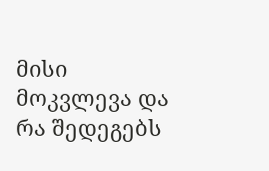მისი მოკვლევა და რა შედეგებს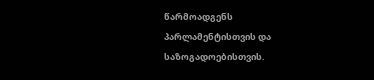წარმოადგენს პარლამენტისთვის და საზოგადოებისთვის.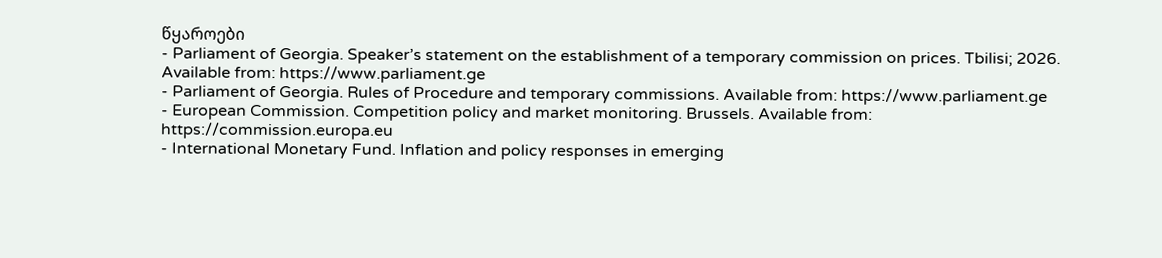წყაროები
- Parliament of Georgia. Speaker’s statement on the establishment of a temporary commission on prices. Tbilisi; 2026. Available from: https://www.parliament.ge
- Parliament of Georgia. Rules of Procedure and temporary commissions. Available from: https://www.parliament.ge
- European Commission. Competition policy and market monitoring. Brussels. Available from: https://commission.europa.eu
- International Monetary Fund. Inflation and policy responses in emerging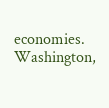economies. Washington,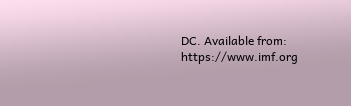DC. Available from: https://www.imf.org